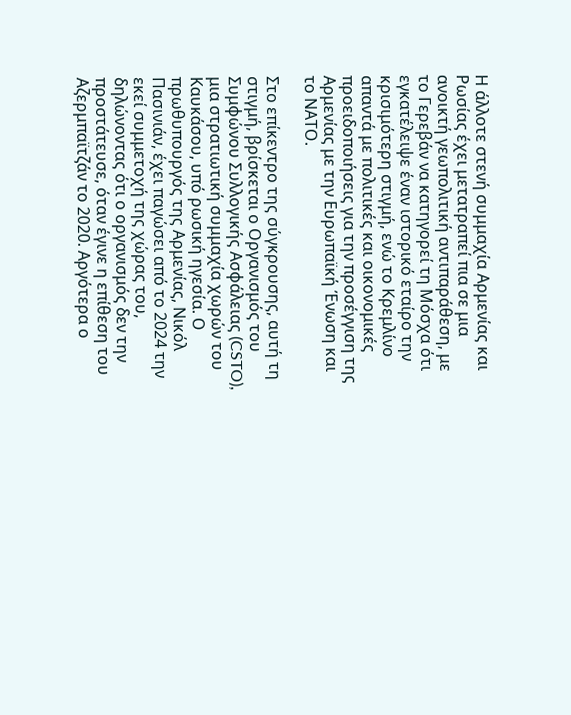Η άλλοτε στενή συμμαχία Αρμενίας και Ρωσίας έχει μετατραπεί πια σε μια ανοικτή γεωπολιτική αντιπαράθεση, με το Γερεβάν να κατηγορεί τη Μόσχα ότι εγκατέλειψε έναν ιστορικό εταίρο την κρισιμότερη στιγμή, ενώ το Κρεμλίνο απαντά με πολιτικές και οικονομικές προειδοποιήσεις για την προσέγγιση της Αρμενίας με την Ευρωπαϊκή Ένωση και το ΝΑΤΟ.

Στο επίκεντρο της σύγκρουσης, αυτή τη στιγμή, βρίσκεται ο Οργανισμός του Συμφώνου Συλλογικής Ασφάλειας (CSTO), μια στρατιωτική συμμαχία χωρών του Καυκάσου, υπό ρωσική ηγεσία. Ο πρωθυπουργός της Αρμενίας, Νικόλ Πασινιάν, έχει παγώσει από το 2024 την εκεί συμμετοχή της χώρας του, δηλώνοντας ότι ο οργανισμός δεν την προστάτευσε, όταν έγινε η επίθεση του Αζερμπαϊτζάν το 2020. Αργότερα ο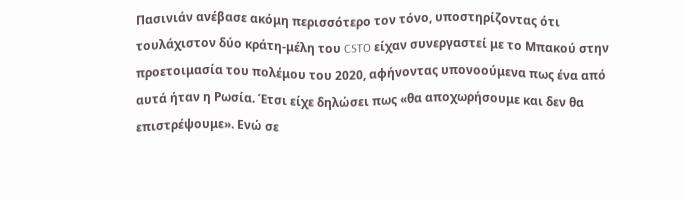Πασινιάν ανέβασε ακόμη περισσότερο τον τόνο, υποστηρίζοντας ότι τουλάχιστον δύο κράτη-μέλη του CSTO είχαν συνεργαστεί με το Μπακού στην προετοιμασία του πολέμου του 2020, αφήνοντας υπονοούμενα πως ένα από αυτά ήταν η Ρωσία. Έτσι είχε δηλώσει πως «θα αποχωρήσουμε και δεν θα επιστρέψουμε». Ενώ σε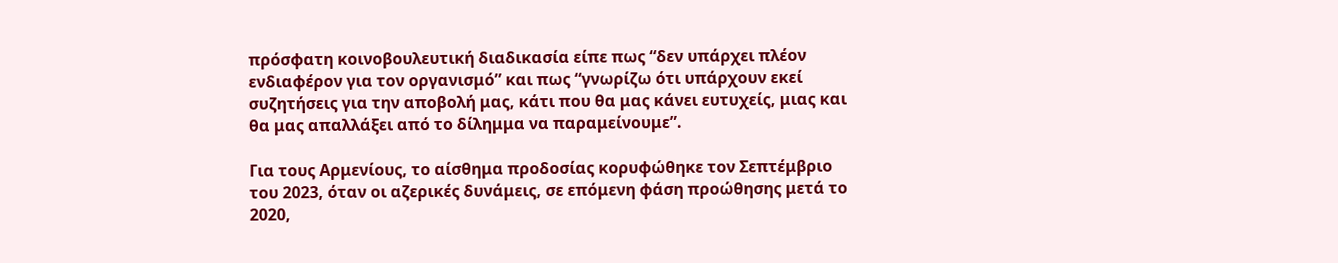πρόσφατη κοινοβουλευτική διαδικασία είπε πως “δεν υπάρχει πλέον ενδιαφέρον για τον οργανισμό” και πως “γνωρίζω ότι υπάρχουν εκεί συζητήσεις για την αποβολή μας, κάτι που θα μας κάνει ευτυχείς, μιας και θα μας απαλλάξει από το δίλημμα να παραμείνουμε”.

Για τους Αρμενίους, το αίσθημα προδοσίας κορυφώθηκε τον Σεπτέμβριο του 2023, όταν οι αζερικές δυνάμεις, σε επόμενη φάση προώθησης μετά το 2020,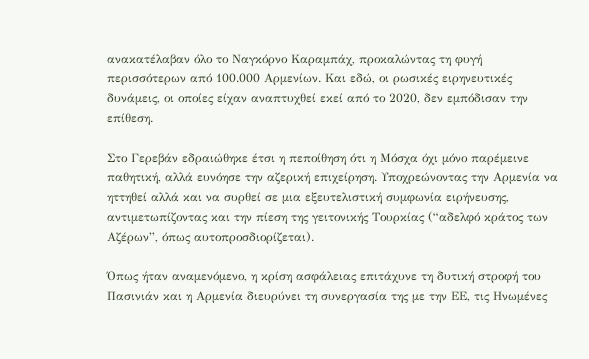ανακατέλαβαν όλο το Ναγκόρνο Καραμπάχ, προκαλώντας τη φυγή περισσότερων από 100.000 Αρμενίων. Και εδώ, οι ρωσικές ειρηνευτικές δυνάμεις, οι οποίες είχαν αναπτυχθεί εκεί από το 2020, δεν εμπόδισαν την επίθεση.

Στο Γερεβάν εδραιώθηκε έτσι η πεποίθηση ότι η Μόσχα όχι μόνο παρέμεινε παθητική, αλλά ευνόησε την αζερική επιχείρηση. Υποχρεώνοντας την Αρμενία να ηττηθεί αλλά και να συρθεί σε μια εξευτελιστική συμφωνία ειρήνευσης, αντιμετωπίζοντας και την πίεση της γειτονικής Τουρκίας (“αδελφό κράτος των Αζέρων”, όπως αυτοπροσδιορίζεται).

Όπως ήταν αναμενόμενο, η κρίση ασφάλειας επιτάχυνε τη δυτική στροφή του Πασινιάν και η Αρμενία διευρύνει τη συνεργασία της με την ΕΕ, τις Ηνωμένες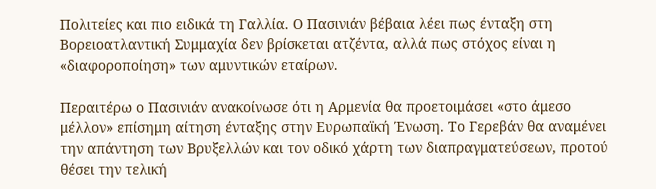Πολιτείες και πιο ειδικά τη Γαλλία. Ο Πασινιάν βέβαια λέει πως ένταξη στη Βορειοατλαντική Συμμαχία δεν βρίσκεται ατζέντα, αλλά πως στόχος είναι η «διαφοροποίηση» των αμυντικών εταίρων.

Περαιτέρω ο Πασινιάν ανακοίνωσε ότι η Αρμενία θα προετοιμάσει «στο άμεσο μέλλον» επίσημη αίτηση ένταξης στην Ευρωπαϊκή Ένωση. Το Γερεβάν θα αναμένει την απάντηση των Βρυξελλών και τον οδικό χάρτη των διαπραγματεύσεων, προτού θέσει την τελική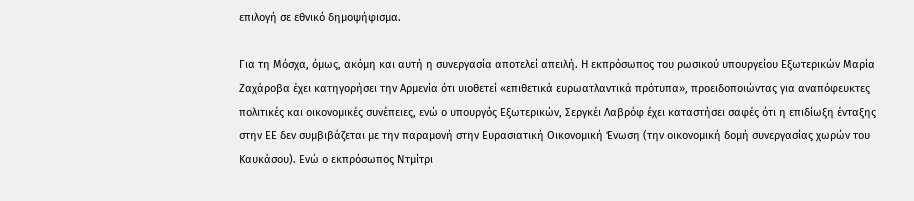επιλογή σε εθνικό δημοψήφισμα.

Για τη Μόσχα, όμως, ακόμη και αυτή η συνεργασία αποτελεί απειλή. Η εκπρόσωπος του ρωσικού υπουργείου Εξωτερικών Μαρία Ζαχάροβα έχει κατηγορήσει την Αρμενία ότι υιοθετεί «επιθετικά ευρωατλαντικά πρότυπα», προειδοποιώντας για αναπόφευκτες πολιτικές και οικονομικές συνέπειες, ενώ ο υπουργός Εξωτερικών, Σεργκέι Λαβρόφ έχει καταστήσει σαφές ότι η επιδίωξη ένταξης στην ΕΕ δεν συμβιβάζεται με την παραμονή στην Ευρασιατική Οικονομική Ένωση (την οικονομική δομή συνεργασίας χωρών του Καυκάσου). Ενώ ο εκπρόσωπος Ντμίτρι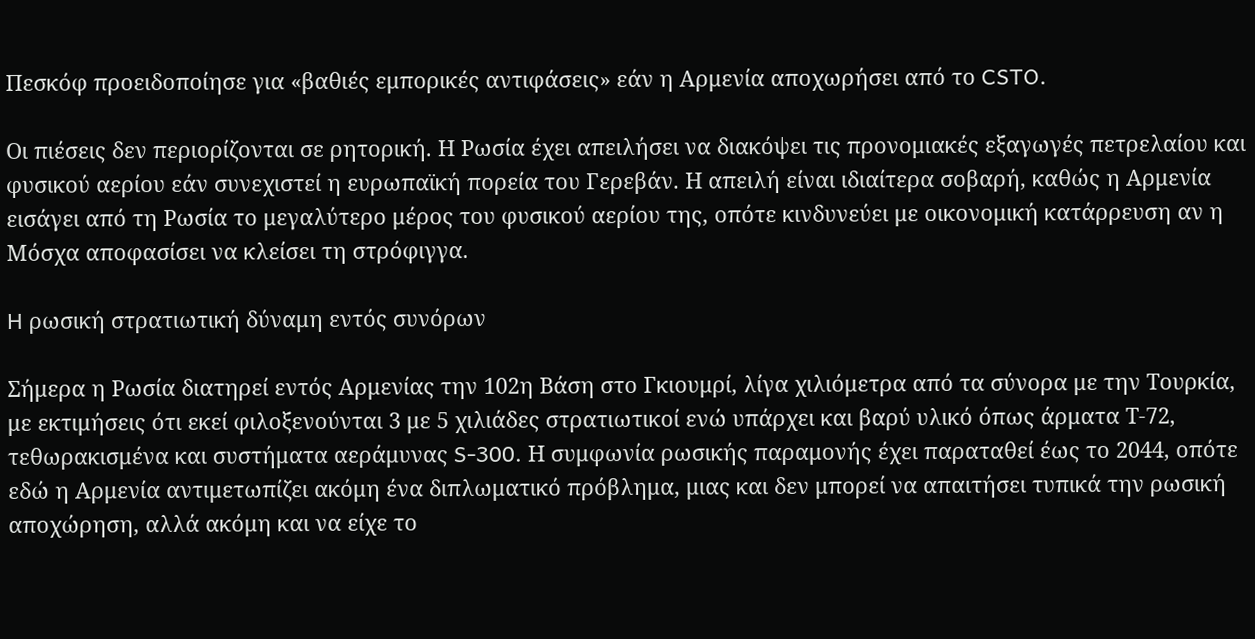Πεσκόφ προειδοποίησε για «βαθιές εμπορικές αντιφάσεις» εάν η Αρμενία αποχωρήσει από το CSTO.

Οι πιέσεις δεν περιορίζονται σε ρητορική. Η Ρωσία έχει απειλήσει να διακόψει τις προνομιακές εξαγωγές πετρελαίου και φυσικού αερίου εάν συνεχιστεί η ευρωπαϊκή πορεία του Γερεβάν. Η απειλή είναι ιδιαίτερα σοβαρή, καθώς η Αρμενία εισάγει από τη Ρωσία το μεγαλύτερο μέρος του φυσικού αερίου της, οπότε κινδυνεύει με οικονομική κατάρρευση αν η Μόσχα αποφασίσει να κλείσει τη στρόφιγγα.

H ρωσική στρατιωτική δύναμη εντός συνόρων

Σήμερα η Ρωσία διατηρεί εντός Αρμενίας την 102η Βάση στο Γκιουμρί, λίγα χιλιόμετρα από τα σύνορα με την Τουρκία, με εκτιμήσεις ότι εκεί φιλοξενούνται 3 με 5 χιλιάδες στρατιωτικοί ενώ υπάρχει και βαρύ υλικό όπως άρματα Τ-72, τεθωρακισμένα και συστήματα αεράμυνας S-300. Η συμφωνία ρωσικής παραμονής έχει παραταθεί έως το 2044, οπότε εδώ η Αρμενία αντιμετωπίζει ακόμη ένα διπλωματικό πρόβλημα, μιας και δεν μπορεί να απαιτήσει τυπικά την ρωσική αποχώρηση, αλλά ακόμη και να είχε το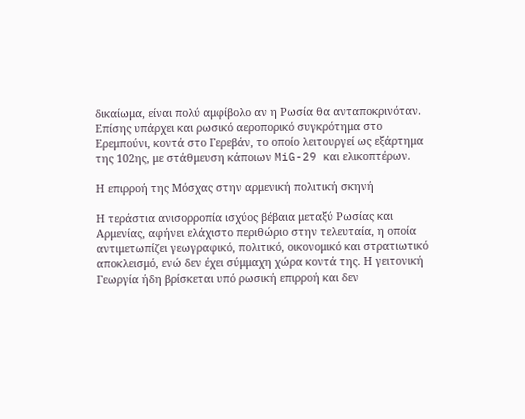δικαίωμα, είναι πολύ αμφίβολο αν η Ρωσία θα ανταποκρινόταν. Επίσης υπάρχει και ρωσικό αεροπορικό συγκρότημα στο Ερεμπούνι, κοντά στο Γερεβάν, το οποίο λειτουργεί ως εξάρτημα της 102ης, με στάθμευση κάποιων MiG-29 και ελικοπτέρων.

Η επιρροή της Μόσχας στην αρμενική πολιτική σκηνή

Η τεράστια ανισορροπία ισχύος βέβαια μεταξύ Ρωσίας και Αρμενίας, αφήνει ελάχιστο περιθώριο στην τελευταία, η οποία αντιμετωπίζει γεωγραφικό, πολιτικό, οικονομικό και στρατιωτικό αποκλεισμό, ενώ δεν έχει σύμμαχη χώρα κοντά της. Η γειτονική Γεωργία ήδη βρίσκεται υπό ρωσική επιρροή και δεν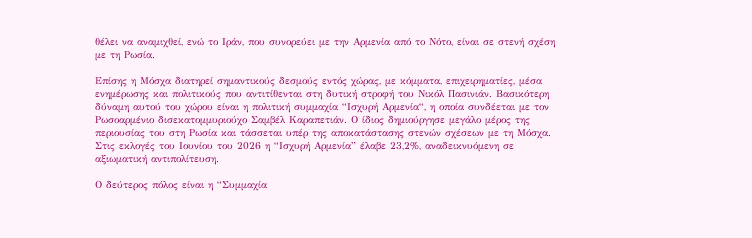θέλει να αναμιχθεί, ενώ το Ιράν, που συνορεύει με την Αρμενία από το Νότο, είναι σε στενή σχέση με τη Ρωσία.

Επίσης η Μόσχα διατηρεί σημαντικούς δεσμούς εντός χώρας, με κόμματα, επιχειρηματίες, μέσα ενημέρωσης και πολιτικούς που αντιτίθενται στη δυτική στροφή του Νικόλ Πασινιάν. Βασικότερη δύναμη αυτού του χώρου είναι η πολιτική συμμαχία “Ισχυρή Αρμενία“, η οποία συνδέεται με τον Ρωσοαρμένιο δισεκατομμυριούχο Σαμβέλ Καραπετιάν. Ο ίδιος δημιούργησε μεγάλο μέρος της περιουσίας του στη Ρωσία και τάσσεται υπέρ της αποκατάστασης στενών σχέσεων με τη Μόσχα. Στις εκλογές του Ιουνίου του 2026 η “Ισχυρή Αρμενία” έλαβε 23,2%, αναδεικνυόμενη σε αξιωματική αντιπολίτευση.

Ο δεύτερος πόλος είναι η “Συμμαχία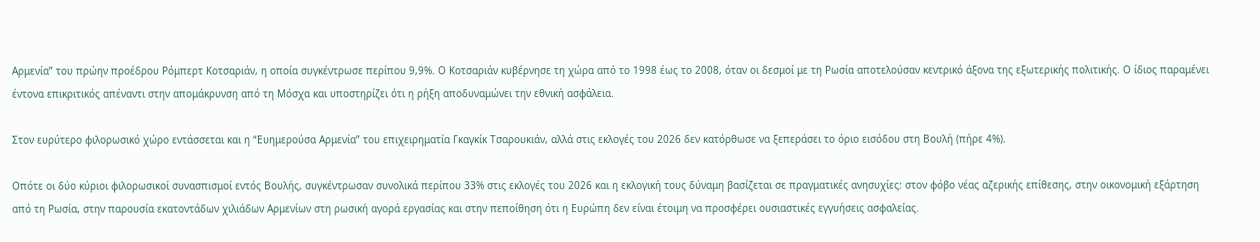Αρμενία” του πρώην προέδρου Ρόμπερτ Κοτσαριάν, η οποία συγκέντρωσε περίπου 9,9%. Ο Κοτσαριάν κυβέρνησε τη χώρα από το 1998 έως το 2008, όταν οι δεσμοί με τη Ρωσία αποτελούσαν κεντρικό άξονα της εξωτερικής πολιτικής. O ίδιος παραμένει έντονα επικριτικός απέναντι στην απομάκρυνση από τη Μόσχα και υποστηρίζει ότι η ρήξη αποδυναμώνει την εθνική ασφάλεια.

Στον ευρύτερο φιλορωσικό χώρο εντάσσεται και η “Ευημερούσα Αρμενία” του επιχειρηματία Γκαγκίκ Τσαρουκιάν, αλλά στις εκλογές του 2026 δεν κατόρθωσε να ξεπεράσει το όριο εισόδου στη Βουλή (πήρε 4%).

Οπότε οι δύο κύριοι φιλορωσικοί συνασπισμοί εντός Βουλής, συγκέντρωσαν συνολικά περίπου 33% στις εκλογές του 2026 και η εκλογική τους δύναμη βασίζεται σε πραγματικές ανησυχίες: στον φόβο νέας αζερικής επίθεσης, στην οικονομική εξάρτηση από τη Ρωσία, στην παρουσία εκατοντάδων χιλιάδων Αρμενίων στη ρωσική αγορά εργασίας και στην πεποίθηση ότι η Ευρώπη δεν είναι έτοιμη να προσφέρει ουσιαστικές εγγυήσεις ασφαλείας.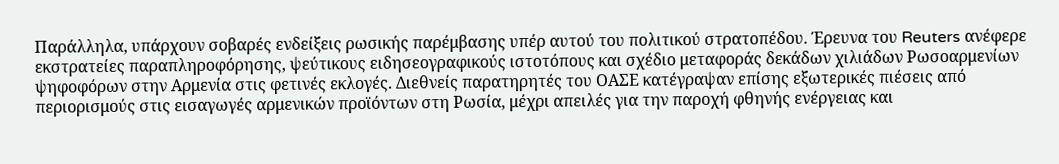Παράλληλα, υπάρχουν σοβαρές ενδείξεις ρωσικής παρέμβασης υπέρ αυτού του πολιτικού στρατοπέδου. Έρευνα του Reuters ανέφερε εκστρατείες παραπληροφόρησης, ψεύτικους ειδησεογραφικούς ιστοτόπους και σχέδιο μεταφοράς δεκάδων χιλιάδων Ρωσοαρμενίων ψηφοφόρων στην Αρμενία στις φετινές εκλογές. Διεθνείς παρατηρητές του ΟΑΣΕ κατέγραψαν επίσης εξωτερικές πιέσεις από περιορισμούς στις εισαγωγές αρμενικών προϊόντων στη Ρωσία, μέχρι απειλές για την παροχή φθηνής ενέργειας και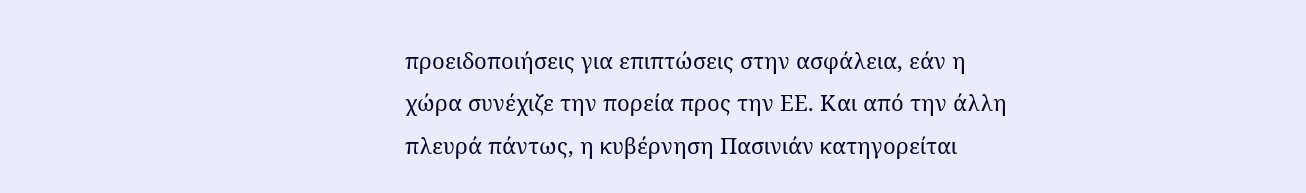προειδοποιήσεις για επιπτώσεις στην ασφάλεια, εάν η χώρα συνέχιζε την πορεία προς την ΕΕ. Και από την άλλη πλευρά πάντως, η κυβέρνηση Πασινιάν κατηγορείται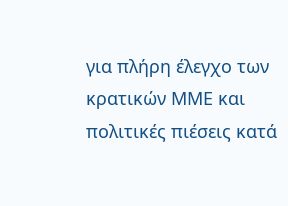για πλήρη έλεγχο των κρατικών ΜΜΕ και πολιτικές πιέσεις κατά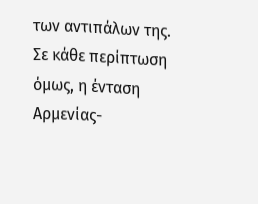των αντιπάλων της. Σε κάθε περίπτωση όμως, η ένταση Αρμενίας-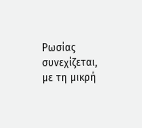Ρωσίας συνεχίζεται, με τη μικρή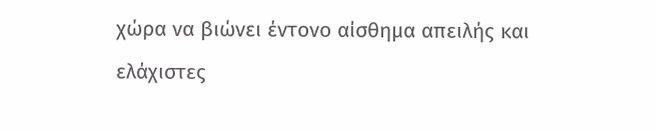χώρα να βιώνει έντονο αίσθημα απειλής και ελάχιστες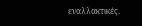εναλλακτικές.